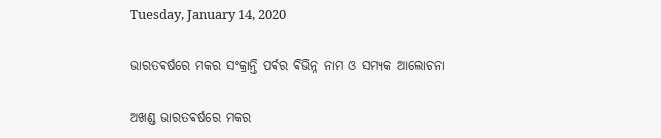Tuesday, January 14, 2020

ଭାରତଵର୍ଷରେ ମକର ସଂକ୍ରାନ୍ତି ପର୍ଵର ଵିଭିନ୍ନ ନାମ ଓ ସମ୍ଯକ ଆଲୋଚନା

ଅଖଣ୍ଡ ଭାରତଵର୍ଷରେ ମକର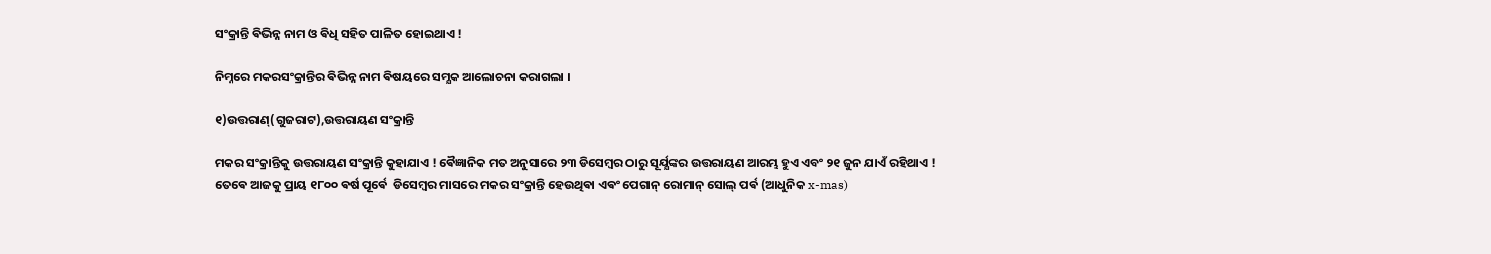ସଂକ୍ରାନ୍ତି ଵିଭିନ୍ନ ନାମ ଓ ଵିଧି ସହିତ ପାଳିତ ହୋଇଥାଏ !

ନିମ୍ନରେ ମକରସଂକ୍ରାନ୍ତିର ଵିଭିନ୍ନ ନାମ ଵିଷୟରେ ସମ୍ଯକ ଆଲୋଚନା କରାଗଲା ।

୧)ଉତ୍ତରାଣ୍(ଗୁଜରାଟ),ଉତ୍ତରାୟଣ ସଂକ୍ରାନ୍ତି

ମକର ସଂକ୍ରାନ୍ତିକୁ ଉତ୍ତରାୟଣ ସଂକ୍ରାନ୍ତି କୁହାଯାଏ ! ଵୈଜ୍ଞାନିକ ମତ ଅନୁସାରେ ୨୩ ଡିସେମ୍ବର ଠାରୁ ସୂର୍ଯ୍ଯଙ୍କର ଉତ୍ତରାୟଣ ଆରମ୍ଭ ହୁଏ ଏବଂ ୨୧ ଜୁନ ଯାଏଁ ରହିଥାଏ ! ତେଵେ ଆଜକୁ ପ୍ରାୟ ୧୮୦୦ ଵର୍ଷ ପୂର୍ଵେ  ଡିସେମ୍ବର ମାସରେ ମକର ସଂକ୍ରାନ୍ତି ହେଉଥିଵା ଏଵଂ ପେଗାନ୍ ରୋମାନ୍ ସୋଲ୍ ପର୍ଵ (ଆଧୁନିକ x-mas)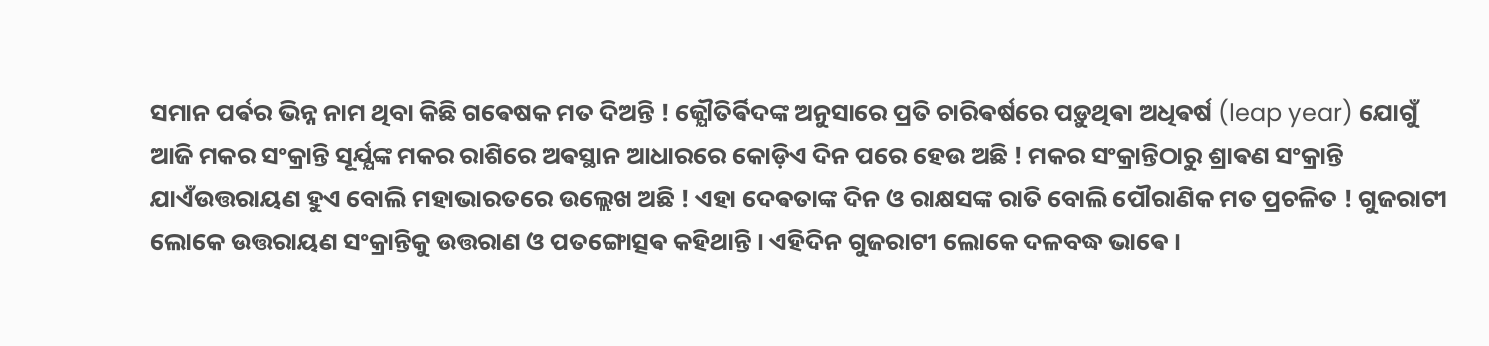ସମାନ ପର୍ଵର ଭିନ୍ନ ନାମ ଥିବା କିଛି ଗଵେଷକ ମତ ଦିଅନ୍ତି ! ଜ୍ଯୌତିର୍ଵିଦଙ୍କ ଅନୁସାରେ ପ୍ରତି ଚାରିଵର୍ଷରେ ପଡ଼ୁଥିଵା ଅଧିଵର୍ଷ (leap year) ଯୋଗୁଁ ଆଜି ମକର ସଂକ୍ରାନ୍ତି ସୂର୍ଯ୍ଯଙ୍କ ମକର ରାଶିରେ ଅଵସ୍ଥାନ ଆଧାରରେ କୋଡ଼ିଏ ଦିନ ପରେ ହେଉ ଅଛି ! ମକର ସଂକ୍ରାନ୍ତିଠାରୁ ଶ୍ରାଵଣ ସଂକ୍ରାନ୍ତି ଯାଏଁଉତ୍ତରାୟଣ ହୁଏ ବୋଲି ମହାଭାରତରେ ଉଲ୍ଲେଖ ଅଛି ! ଏହା ଦେଵତାଙ୍କ ଦିନ ଓ ରାକ୍ଷସଙ୍କ ରାତି ବୋଲି ପୌରାଣିକ ମତ ପ୍ରଚଳିତ ! ଗୁଜରାଟୀ ଲୋକେ ଉତ୍ତରାୟଣ ସଂକ୍ରାନ୍ତିକୁ ଉତ୍ତରାଣ ଓ ପତଙ୍ଗୋତ୍ସଵ କହିଥାନ୍ତି । ଏହିଦିନ ଗୁଜରାଟୀ ଲୋକେ ଦଳବଦ୍ଧ ଭାଵେ ।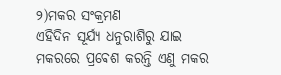୨)ମକର ସଂକ୍ରମଣ
ଏହିଦିନ ସୂର୍ଯ୍ଯ ଧନୁରାଶିରୁ ଯାଇ ମକରରେ ପ୍ରଵେଶ କରନ୍ତି ଏଣୁ ମକର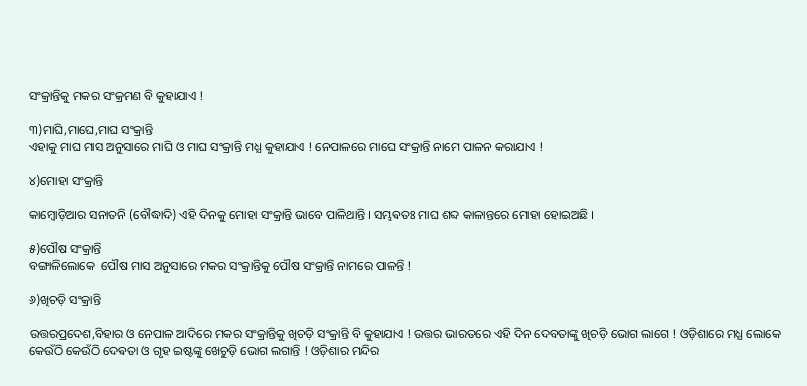ସଂକ୍ରାନ୍ତିକୁ ମକର ସଂକ୍ରମଣ ବି କୁହାଯାଏ !

୩)ମାଘି,ମାଘେ,ମାଘ ସଂକ୍ରାନ୍ତି
ଏହାକୁ ମାଘ ମାସ ଅନୁସାରେ ମାଘି ଓ ମାଘ ସଂକ୍ରାନ୍ତି ମଧ୍ଯ କୁହାଯାଏ ! ନେପାଳରେ ମାଘେ ସଂକ୍ରାନ୍ତି ନାମେ ପାଳନ କରାଯାଏ !

୪)ମୋହା ସଂକ୍ରାନ୍ତି

କାମ୍ବୋଡ଼ିଆର ସନାତନି (ବୌଦ୍ଧାଦି) ଏହି ଦିନକୁ ମୋହା ସଂକ୍ରାନ୍ତି ଭାବେ ପାଳିଥାନ୍ତି । ସମ୍ଭଵତଃ ମାଘ ଶବ୍ଦ କାଳାନ୍ତରେ ମୋହା ହୋଇଅଛି ।

୫)ପୌଷ ସଂକ୍ରାନ୍ତି
ବଙ୍ଗାଳିଲୋକେ  ପୌଷ ମାସ ଅନୁସାରେ ମକର ସଂକ୍ରାନ୍ତିକୁ ପୌଷ ସଂକ୍ରାନ୍ତି ନାମରେ ପାଳନ୍ତି !

୬)ଖିଚଡ଼ି ସଂକ୍ରାନ୍ତି

ଉତ୍ତରପ୍ରଦେଶ,ବିହାର ଓ ନେପାଳ ଆଦିରେ ମକର ସଂକ୍ରାନ୍ତିକୁ ଖିଚଡ଼ି ସଂକ୍ରାନ୍ତି ବି କୁହାଯାଏ ! ଉତ୍ତର ଭାରତରେ ଏହି ଦିନ ଦେବତାଙ୍କୁ ଖିଚଡ଼ି ଭୋଗ ଲାଗେ ! ଓଡ଼ିଶାରେ ମଧ୍ଯ ଲୋକେ କେଉଁଠି କେଉଁଠି ଦେଵତା ଓ ଗୃହ ଇଷ୍ଟଙ୍କୁ ଖେଚୁଡ଼ି ଭୋଗ ଲଗାନ୍ତି ! ଓଡ଼ିଶାର ମନ୍ଦିର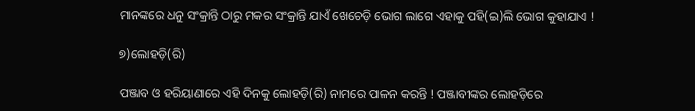ମାନଙ୍କରେ ଧନୁ ସଂକ୍ରାନ୍ତି ଠାରୁ ମକର ସଂକ୍ରାନ୍ତି ଯାଏଁ ଖେଚେଡ଼ି ଭୋଗ ଲାଗେ ଏହାକୁ ପହି(ଇ)ଲି ଭୋଗ କୁହାଯାଏ !

୭)ଲୋହଡ଼ି(ରି)

ପଞ୍ଜାବ ଓ ହରିୟାଣାରେ ଏହି ଦିନକୁ ଲୋହଡ଼ି(ରି) ନାମରେ ପାଳନ କରନ୍ତି ! ପଞ୍ଜାବୀଙ୍କର ଲୋହଡ଼ିରେ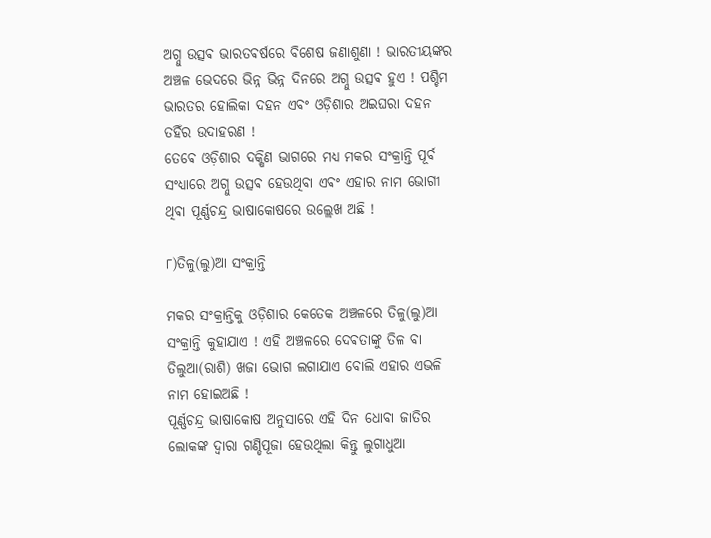ଅଗ୍ନୁ ଉତ୍ସଵ ଭାରତଵର୍ଷରେ ବିଶେଷ ଜଣାଶୁଣା ! ଭାରତୀୟଙ୍କର ଅଞ୍ଚଳ ଭେଦରେ ଭିନ୍ନ ଭିନ୍ନ ଦିନରେ ଅଗ୍ନୁ ଉତ୍ସଵ ହୁଏ ! ପଶ୍ଚିମ ଭାରତର ହୋଲିକା ଦହନ ଏବଂ ଓଡ଼ିଶାର ଅଇଘରା ଦହନ ତହିଁର ଉଦାହରଣ !
ତେଵେ ଓଡ଼ିଶାର ଦକ୍ଷିଣ ଭାଗରେ ମଧ୍ଯ ମକର ସଂକ୍ରାନ୍ତି ପୂର୍ବ ସଂଧ୍ଯାରେ ଅଗ୍ନୁ ଉତ୍ସଵ ହେଉଥିବା ଏଵଂ ଏହାର ନାମ ଭୋଗୀ ଥିଵା ପୂର୍ଣ୍ଣଚନ୍ଦ୍ର ଭାଷାକୋଷରେ ଉଲ୍ଲେଖ ଅଛି !

୮)ତିଳୁ(ଲୁ)ଆ ସଂକ୍ରାନ୍ତି

ମକର ସଂକ୍ରାନ୍ତିକୁ ଓଡ଼ିଶାର କେତେକ ଅଞ୍ଚଳରେ ତିଳୁ(ଲୁ)ଆ ସଂକ୍ରାନ୍ତି କୁହାଯାଏ ! ଏହି ଅଞ୍ଚଳରେ ଦେଵତାଙ୍କୁ ତିଳ ବା ତିଲୁଆ(ରାଶି) ଖଜା ଭୋଗ ଲଗାଯାଏ ବୋଲି ଏହାର ଏଭଳି ନାମ ହୋଇଅଛି !
ପୂର୍ଣ୍ଣଚନ୍ଦ୍ର ଭାଷାକୋଷ ଅନୁସାରେ ଏହି ଦିନ ଧୋବା ଜାତିର ଲୋକଙ୍କ ଦ୍ବାରା ଗଣ୍ଡିପୂଜା ହେଉଥିଲା କିନ୍ତୁ ଲୁଗାଧୁଆ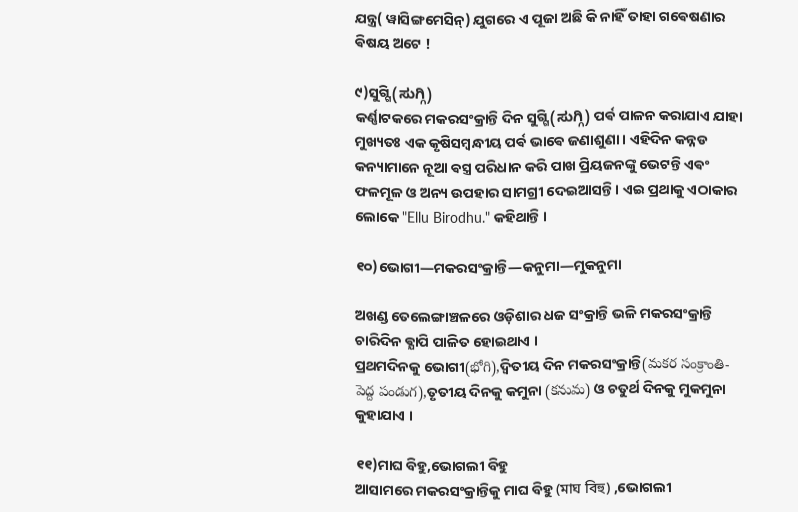ଯନ୍ତ୍ର( ୱାସିଙ୍ଗମେସିନ୍) ଯୁଗରେ ଏ ପୂଜା ଅଛି କି ନାହିଁ ତାହା ଗଵେଷଣାର ଵିଷୟ ଅଟେ !

୯)ସୁଗ୍ଗି(ಸುಗ್ಗಿ)
କର୍ଣ୍ଣାଟକରେ ମକରସଂକ୍ରାନ୍ତି ଦିନ ସୁଗ୍ଗି(ಸುಗ್ಗಿ) ପର୍ଵ ପାଳନ କରାଯାଏ ଯାହା ମୁଖ୍ୟତଃ ଏକ କୃଷିସମ୍ବନ୍ଧୀୟ ପର୍ଵ ଭାଵେ ଜଣାଶୁଣା । ଏହିଦିନ କନ୍ନଡ କନ୍ୟାମାନେ ନୂଆ ଵସ୍ତ୍ର ପରିଧାନ କରି ପାଖ ପ୍ରିୟଜନଙ୍କୁ ଭେଟନ୍ତି ଏଵଂ ଫଳମୂଳ ଓ ଅନ୍ୟ ଉପହାର ସାମଗ୍ରୀ ଦେଇଆସନ୍ତି । ଏଇ ପ୍ରଥାକୁ ଏଠାକାର ଲୋକେ "Ellu Birodhu." କହିଥାନ୍ତି ।

୧୦)ଭୋଗୀ―ମକରସଂକ୍ରାନ୍ତି―କନୁମା―ମୁକନୁମା

ଅଖଣ୍ଡ ତେଲେଙ୍ଗାଞ୍ଚଳରେ ଓଡ଼ିଶାର ଧଜ ସଂକ୍ରାନ୍ତି ଭଳି ମକରସଂକ୍ରାନ୍ତି ଚାରିଦିନ ଵ୍ଯାପି ପାଳିତ ହୋଇଥାଏ ।
ପ୍ରଥମଦିନକୁ ଭୋଗୀ(భోగి),ଦ୍ଵିତୀୟ ଦିନ ମକରସଂକ୍ରାନ୍ତି(మకర సంక్రాంతి-పెద్ద పండుగ),ତୃତୀୟ ଦିନକୁ କମୁନା (కనుమ) ଓ ଚତୁର୍ଥ ଦିନକୁ ମୁକମୁନା କୁହାଯାଏ ।

୧୧)ମାଘ ବିହୁ,ଭୋଗଲୀ ବିହୁ
ଆସାମରେ ମକରସଂକ୍ରାନ୍ତିକୁ ମାଘ ବିହୁ (মাঘ বিহু) ,ଭୋଗଲୀ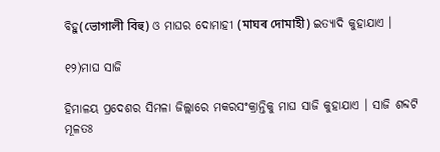ବିହୁ(ভোগালী বিহু) ଓ ମାଘର ଦୋମାହୀ (মাঘৰ দোমাহী) ଇତ୍ୟାଦି କୁହାଯାଏ ।

୧୨)ମାଘ ସାଜି

ହିମାଳୟ ପ୍ରଦେଶର ସିମଳା ଜିଲ୍ଲାରେ ମକରସଂକ୍ରାନ୍ତିକୁ ମାଘ ସାଜି କୁହାଯାଏ । ସାଜି ଶବ୍ଦଟି ମୂଳତଃ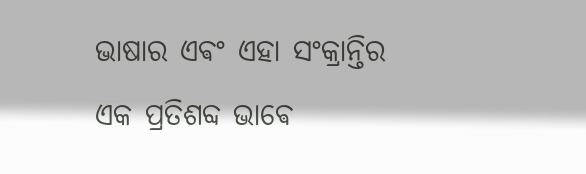ଭାଷାର ଏଵଂ ଏହା ସଂକ୍ରାନ୍ତିର ଏକ ପ୍ରତିଶବ୍ଦ ଭାଵେ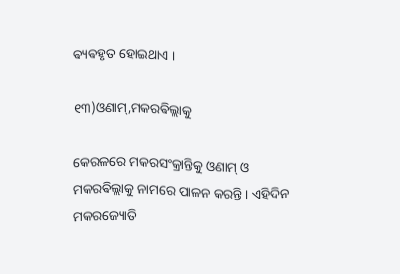ଵ୍ୟଵହୃତ ହୋଇଥାଏ ।

୧୩)ଓଣାମ୍,ମକରଵିଲ୍ଲାକୁ

କେରଳରେ ମକରସଂକ୍ରାନ୍ତିକୁ ଓଣାମ୍ ଓ ମକରଵିଲ୍ଲାକୁ ନାମରେ ପାଳନ କରନ୍ତି । ଏହିଦିନ ମକରଜ୍ୟୋତି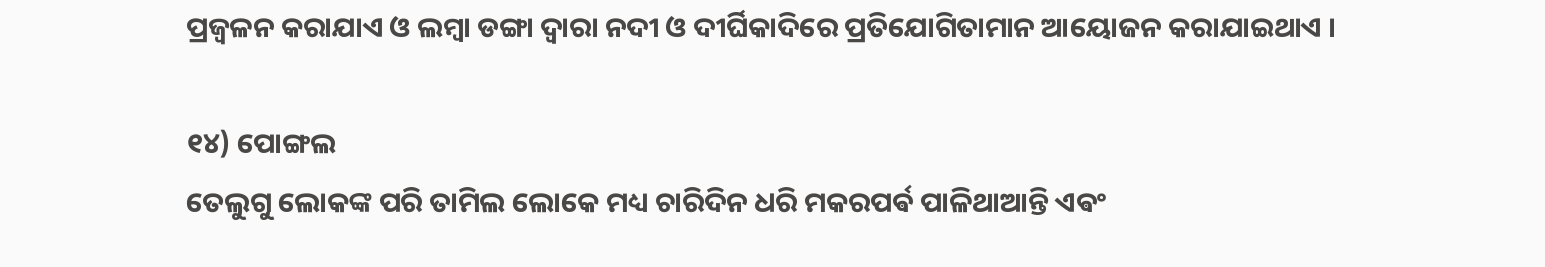ପ୍ରଜ୍ଵଳନ କରାଯାଏ ଓ ଲମ୍ଵା ଡଙ୍ଗା ଦ୍ଵାରା ନଦୀ ଓ ଦୀର୍ଘିକାଦିରେ ପ୍ରତିଯୋଗିତାମାନ ଆୟୋଜନ କରାଯାଇଥାଏ ।

୧୪) ପୋଙ୍ଗଲ
ତେଲୁଗୁ ଲୋକଙ୍କ ପରି ତାମିଲ ଲୋକେ ମଧ୍ୟ ଚାରିଦିନ ଧରି ମକରପର୍ଵ ପାଳିଥାଆନ୍ତି ଏଵଂ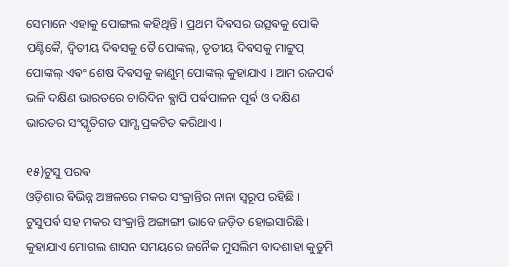ସେମାନେ ଏହାକୁ ପୋଙ୍ଗଲ କହିଥିନ୍ତି । ପ୍ରଥମ ଦିଵସର ଉତ୍ସଵକୁ ପୋକି ପଣ୍ଟିକୈ, ଦ୍ଵିତୀୟ ଦିଵସକୁ ତୈ ପୋଙ୍କଲ୍, ତୃତୀୟ ଦିଵସକୁ ମାଟ୍ଟୁପ୍ ପୋଙ୍କଲ୍ ଏଵଂ ଶେଷ ଦିଵସକୁ କାଣୁମ୍ ପୋଙ୍କଲ୍ କୁହାଯାଏ । ଆମ ରଜପର୍ଵ ଭଳି ଦକ୍ଷିଣ ଭାରତରେ ଚାରିଦିନ ଵ୍ଯାପି ପର୍ଵପାଳନ ପୂର୍ଵ ଓ ଦକ୍ଷିଣ ଭାରତର ସଂସ୍କୃତିଗତ ସାମ୍ଯ ପ୍ରକଟିତ କରିଥାଏ ।

୧୫)ଟୁସୁ ପରଵ
ଓଡ଼ିଶାର ଵିଭିନ୍ନ ଅଞ୍ଚଳରେ ମକର ସଂକ୍ରାନ୍ତିର ନାନା ସ୍ଵରୂପ ରହିଛି । ଟୁସୁପର୍ଵ ସହ ମକର ସଂକ୍ରାନ୍ତି ଅଙ୍ଗାଙ୍ଗୀ ଭାବେ ଜଡ଼ିତ ହୋଇସାରିଛି ।  କୁହାଯାଏ ମୋଗଲ ଶାସନ ସମୟରେ ଜନୈକ ମୁସଲିମ ବାଦଶାହା କୁଡୁମି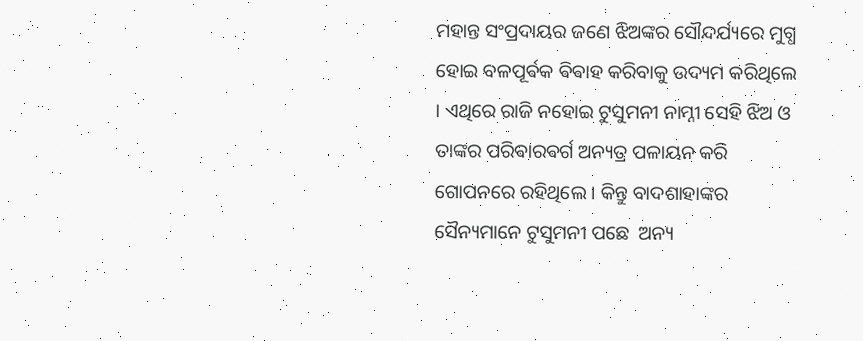ମହାନ୍ତ ସଂପ୍ରଦାୟର ଜଣେ ଝିଅଙ୍କର ସୌନ୍ଦର୍ଯ୍ୟରେ ମୁଗ୍ଧ ହୋଇ ବଳପୂର୍ଵକ ଵିଵାହ କରିବାକୁ ଉଦ୍ୟମ କରିଥିଲେ । ଏଥିରେ ରାଜି ନହୋଇ ଟୁସୁମନୀ ନାମ୍ନୀ ସେହି ଝିଅ ଓ ତାଙ୍କର ପରିଵାରଵର୍ଗ ଅନ୍ୟତ୍ର ପଳାୟନ କରି ଗୋପନରେ ରହିଥିଲେ । କିନ୍ତୁ ବାଦଶାହାଙ୍କର ସୈନ୍ୟମାନେ ଟୁସୁମନୀ ପଛେ  ଅନ୍ୟ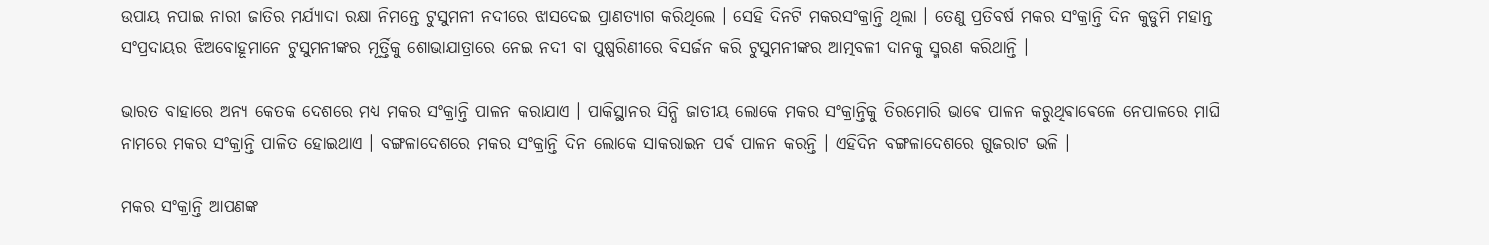ଉପାୟ ନପାଇ ନାରୀ ଜାତିର ମର୍ଯ୍ୟାଦା ରକ୍ଷା ନିମନ୍ତେ ଟୁସୁମନୀ ନଦୀରେ ଝାସଦେଇ ପ୍ରାଣତ୍ୟାଗ କରିଥିଲେ । ସେହି ଦିନଟି ମକରସଂକ୍ରାନ୍ତି ଥିଲା । ତେଣୁ ପ୍ରତିବର୍ଷ ମକର ସଂକ୍ରାନ୍ତି ଦିନ କୁଡୁମି ମହାନ୍ତ ସଂପ୍ରଦାୟର ଝିଅବୋହୂମାନେ ଟୁସୁମନୀଙ୍କର ମୂର୍ତ୍ତିକୁ ଶୋଭାଯାତ୍ରାରେ ନେଇ ନଦୀ ବା ପୁଷ୍ପରିଣୀରେ ବିସର୍ଜନ କରି ଟୁସୁମନୀଙ୍କର ଆତ୍ମବଳୀ ଦାନକୁ ସ୍ମରଣ କରିଥାନ୍ତି ।

ଭାରତ ବାହାରେ ଅନ୍ଯ କେତକ ଦେଶରେ ମଧ୍ୟ ମକର ସଂକ୍ରାନ୍ତି ପାଳନ କରାଯାଏ । ପାକିସ୍ଥାନର ସିନ୍ଧି ଜାତୀୟ ଲୋକେ ମକର ସଂକ୍ରାନ୍ତିକୁ ତିରମୋରି ଭାଵେ ପାଳନ କରୁଥିଵାଵେଳେ ନେପାଳରେ ମାଘି ନାମରେ ମକର ସଂକ୍ରାନ୍ତି ପାଳିତ ହୋଇଥାଏ । ବଙ୍ଗଳାଦେଶରେ ମକର ସଂକ୍ରାନ୍ତି ଦିନ ଲୋକେ ସାକରାଇନ ପର୍ଵ ପାଳନ କରନ୍ତି । ଏହିଦିନ ବଙ୍ଗଳାଦେଶରେ ଗୁଜରାଟ ଭଳି ।

ମକର ସଂକ୍ରାନ୍ତି ଆପଣଙ୍କ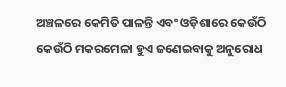ଅଞ୍ଚଳରେ କେମିତି ପାଳନ୍ତି ଏବଂ ଓଡ଼ିଶାରେ କେଉଁଠି କେଉଁଠି ମକରମେଳା ହୁଏ ଜଣେଇବାକୁ ଅନୁରୋଧ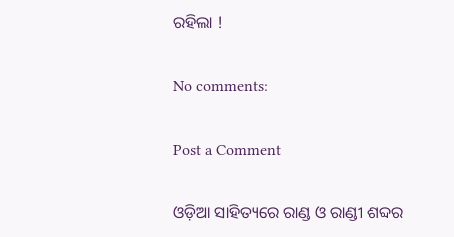ରହିଲା !

No comments:

Post a Comment

ଓଡ଼ିଆ ସାହିତ୍ୟରେ ରାଣ୍ଡ ଓ ରାଣ୍ଡୀ ଶବ୍ଦର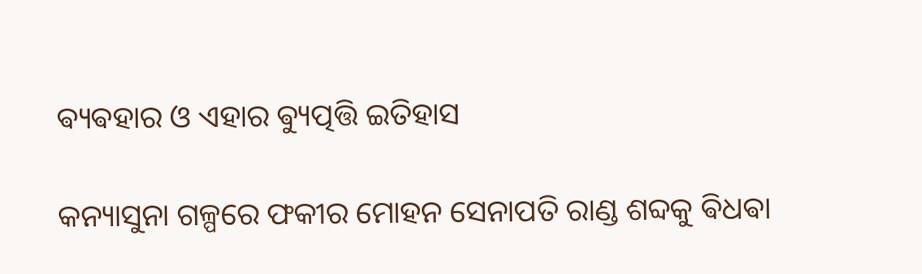ଵ୍ୟଵହାର ଓ ଏହାର ଵ୍ୟୁତ୍ପତ୍ତି ଇତିହାସ

କନ୍ୟାସୁନା ଗଳ୍ପରେ ଫକୀର ମୋହନ ସେନାପତି ରାଣ୍ଡ ଶବ୍ଦକୁ ଵିଧଵା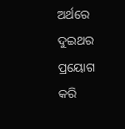ଅର୍ଥରେ ଦୁଇଥର ପ୍ରୟୋଗ କରି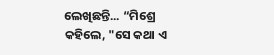ଲେଖିଛନ୍ତି... “ମିଶ୍ରେ କହିଲେ, "ସେ କଥା ଏ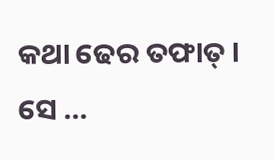କଥା ଢେର ତଫାତ୍ । ସେ ...